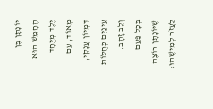יוֹנָתָן בֶּן הֶחָמֵשׁ הוּא יֶלֶד מְיֻחָד מְאוֹד, עִם דִּמְיוֹן עֲנָקִי, עֵינַיִם כְּחֻלּוֹת וְלֵב זָהָב.
בְּכָל פַּעַם שֶׁיּוֹנָתָן רוֹצֶה לַעֲזֹר לְמִישֶׁהוּ: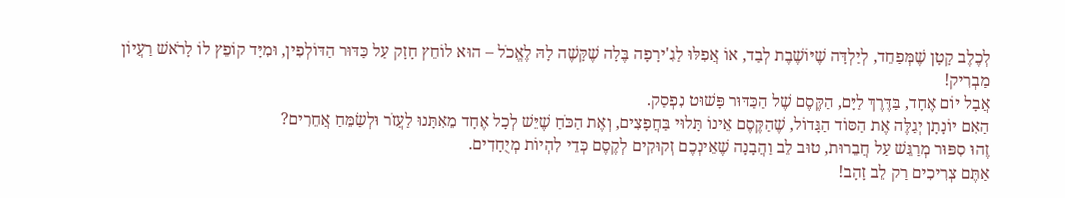לְכֶלֶב קָטָן שֶׁמְּפַחֵד, לְיַלְדָּה שֶׁיּוֹשֶׁבֶת לְבַד, אוֹ אֲפִלּוּ לַגִ'ירָפָה בֶּלָה שֶׁקָּשֶׁה לָהּ לֶאֱכֹל – הוּא לוֹחֵץ חָזָק עַל כַּדּוּר הַדּוֹלְפִין, וּמִיָּד קוֹפֵץ לוֹ לָרֹאשׁ רַעֲיוֹן מַבְרִיק!
אֲבָל יוֹם אֶחָד, בַּדֶּרֶךְ לַיָּם, הַקֶּסֶם שֶׁל הַכַּדּוּר פָּשׁוּט נִפְסַק.
הַאִם יוֹנָתָן יְגַלֶּה אֶת הַסּוֹד הַגָּדוֹל, שֶׁהַקֶּסֶם אֵינוֹ תָּלוּי בַּחֲפָצִים, וְאֶת הַכֹּחַ שֶׁיֵּשׁ לְכָל אֶחָד מֵאִתָּנוּ לַעֲזֹר וּלְשַׂמֵּחַ אֲחֵרִים?
זֶהוּ סִפּוּר מְרַגֵּשׁ עַל חֲבֵרוּת, טוּב לֵב וַהֲבָנָה שֶׁאֵינְכֶם זְקוּקִים לְקֶסֶם כְּדֵי לִהְיוֹת מְיֻחָדִים.
אַתֶּם צְרִיכִים רַק לֵב זָהָב!